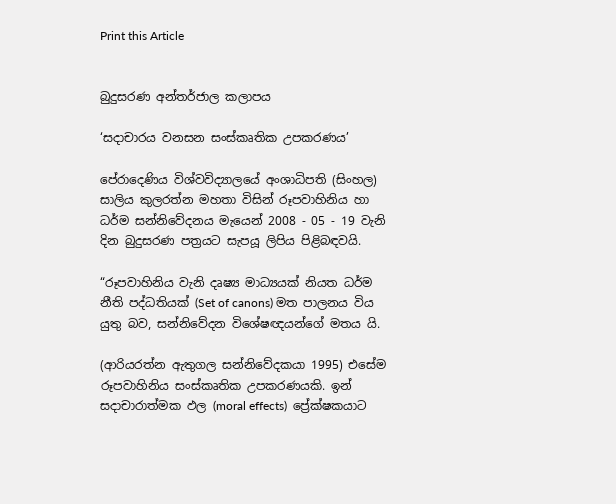Print this Article


බුදුසරණ අන්තර්ජාල කලාපය

‘සදාචාරය වනසන සංස්කෘතික උපකරණය’

පේරාදෙණිය විශ්වවිද්‍යාලයේ අංශාධිපති (සිංහල) සාලිය කුලරත්න මහතා විසින් රූපවාහිනිය හා ධර්ම සන්නිවේදනය මැයෙන් 2008 - 05 - 19 වැනි දින බුදුසරණ පත්‍රයට සැපයූ ලිපිය පිළිබඳවයි.

“රූපවාහිනිය වැනි දෘෂ්‍ය මාධ්‍යයක් නියත ධර්ම නීති පද්ධතියක් (Set of canons) මත පාලනය විය යුතු බව, සන්නිවේදන විශේෂඥයන්ගේ මතය යි.

(ආරියරත්න ඇතුගල සන්නිවේදකයා 1995) එසේම රූපවාහිනිය සංස්කෘතික උපකරණයකි. ඉන් සදාචාරාත්මක ඵල (moral effects)  ප්‍රේක්ෂකයාට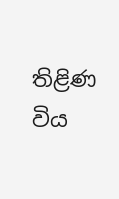තිළිණ විය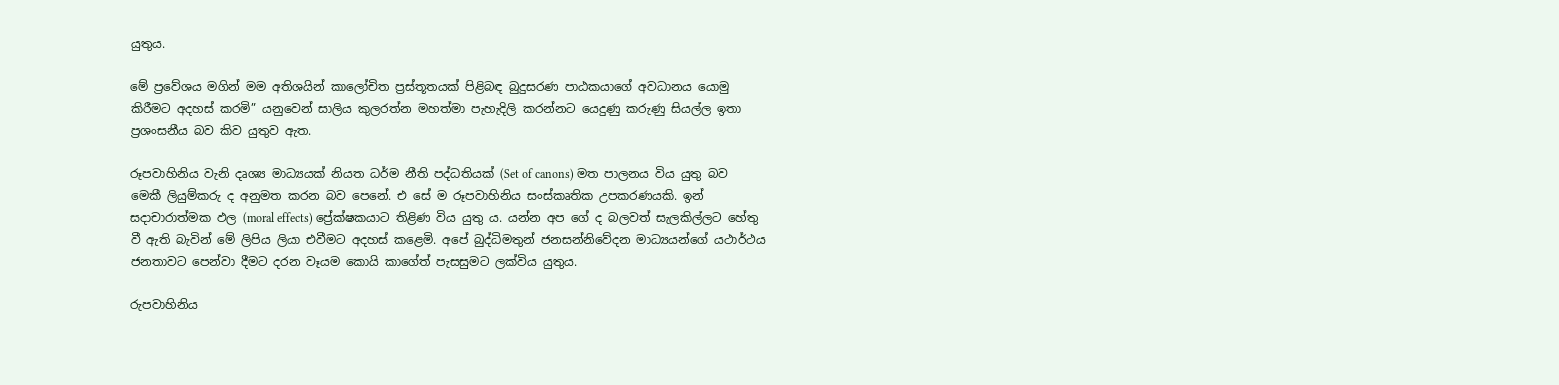යුතුය.

මේ ප්‍රවේශය මගින් මම අතිශයින් කාලෝචිත ප්‍රස්තූතයක් පිළිබඳ බුදුසරණ පාඨකයාගේ අවධානය යොමු කිරීමට අදහස් කරමි” යනුවෙන් සාලිය කුලරත්න මහත්මා පැහැදිලි කරන්නට යෙදුණු කරුණු සියල්ල ඉතා ප්‍රශංසනීය බව කිව යුතුව ඇත.

රූපවාහිනිය වැනි දෘශ්‍ය මාධ්‍යයක් නියත ධර්ම නීති පද්ධතියක් (Set of canons) මත පාලනය විය යුතු බව මෙකී ලියුම්කරු ද අනුමත කරන බව පෙනේ. එ සේ ම රූපවාහිනිය සංස්කෘතික උපකරණයකි. ඉන් සදාචාරාත්මක ඵල (moral effects) ප්‍රේක්ෂකයාට තිළිණ විය යුතු ය. යන්න අප ගේ ද බලවත් සැලකිල්ලට හේතු වී ඇති බැවින් මේ ලිපිය ලියා එවීමට අදහස් කළෙමි. අපේ බුද්ධිමතුන් ජනසන්නිවේදන මාධ්‍යයන්ගේ යථාර්ථය ජනතාවට පෙන්වා දීමට දරන වෑයම කොයි කාගේත් පැසසුමට ලක්විය යුතුය.

රුපවාහිනිය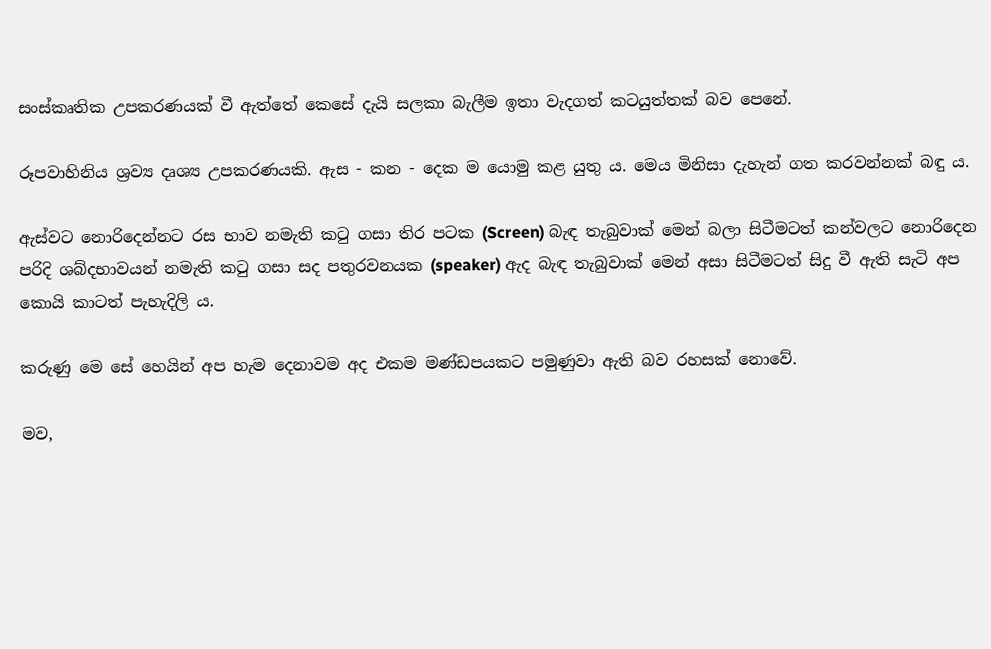සංස්කෘතික උපකරණයක් වී ඇත්තේ කෙසේ දැයි සලකා බැලීම ඉතා වැදගත් කටයුත්තක් බව පෙනේ.

රූපවාහිනිය ශ්‍රව්‍ය දෘශ්‍ය උපකරණයකි. ඇස - කන - දෙක ම යොමු කළ යුතු ය. මෙය මිනිසා දැහැන් ගත කරවන්නක් බඳු ය.

ඇස්වට නොරිදෙන්නට රස භාව නමැති කටු ගසා තිර පටක (Screen) බැඳ තැබුවාක් මෙන් බලා සිටීමටත් කන්වලට නොරිදෙන පරිදි ශබ්දභාවයන් නමැති කටු ගසා සද පතුරවනයක (speaker) ඇද බැඳ තැබුවාක් මෙන් අසා සිටීමටත් සිදු වී ඇති සැටි අප කොයි කාටත් පැහැදිලි ය.

කරුණු මෙ සේ හෙයින් අප හැම දෙනාවම අද එකම මණ්ඩපයකට පමුණුවා ඇති බව රහසක් නොවේ.

මව,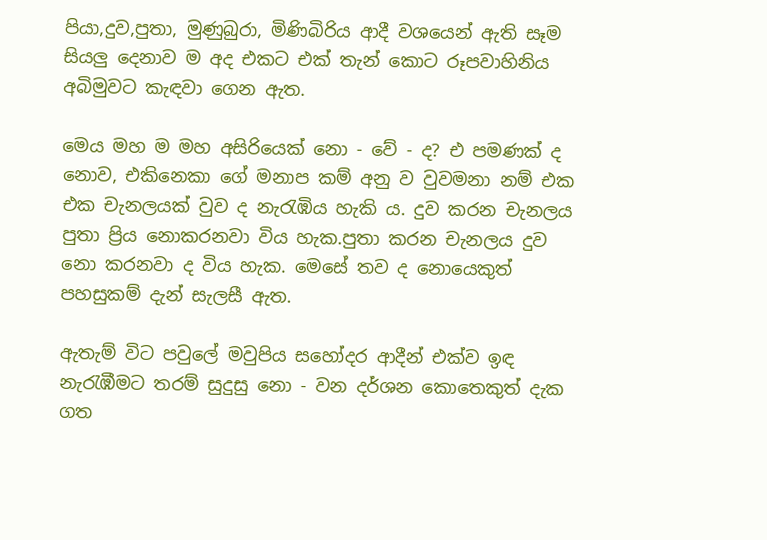පියා,දුව,පුතා, මුණුබුරා, මිණිබිරිය ආදී වශයෙන් ඇති සෑම සියලු දෙනාව ම අද එකට එක් තැන් කොට රූපවාහිනිය අබිමුවට කැඳවා ගෙන ඇත.

මෙය මහ ම මහ අසිරියෙක් නො - වේ - ද? එ පමණක් ද නොව, එකිනෙකා ගේ මනාප කම් අනු ව වුවමනා නම් එක එක චැනලයක් වුව ද නැරැඹිය හැකි ය. දුව කරන චැනලය පුතා ප්‍රිය නොකරනවා විය හැක.පුතා කරන චැනලය දුව නො කරනවා ද විය හැක. මෙසේ තව ද නොයෙකුත් පහසුකම් දැන් සැලසී ඇත.

ඇතැම් විට පවුලේ මවුපිය සහෝදර ආදීන් එක්ව ඉඳ නැරැඹීමට තරම් සුදුසු නො - වන දර්ශන කොතෙකුත් දැක ගත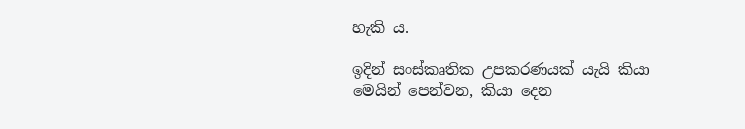හැකි ය.

ඉදින් සංස්කෘතික උපකරණයක් යැයි කියා මෙයින් පෙන්වන, කියා දෙන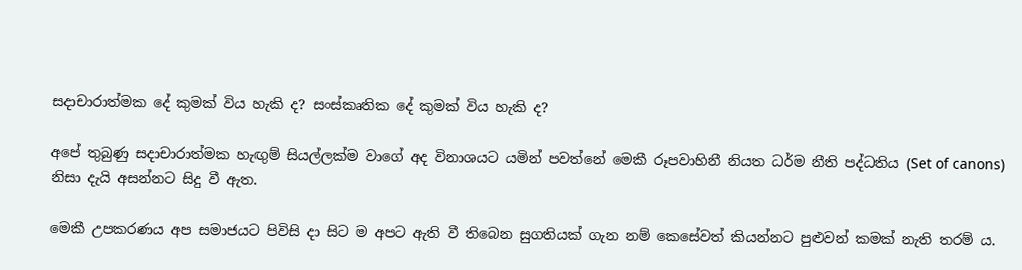සදාචාරාත්මක දේ කුමක් විය හැකි ද? සංස්කෘතික දේ කුමක් විය හැකි ද?

අපේ තුබුණු සදාචාරාත්මක හැඟුම් සියල්ලක්ම වාගේ අද විනාශයට යමින් පවත්නේ මෙකී රූපවාහිනී නියත ධර්ම නීති පද්ධතිය (Set of canons) නිසා දැයි අසන්නට සිදු වී ඇත.

මෙකී උපකරණය අප සමාජයට පිවිසි දා සිට ම අපට ඇති වී තිබෙන සුගතියක් ගැන නම් කෙසේවත් කියන්නට පුළුවන් කමක් නැති තරම් ය.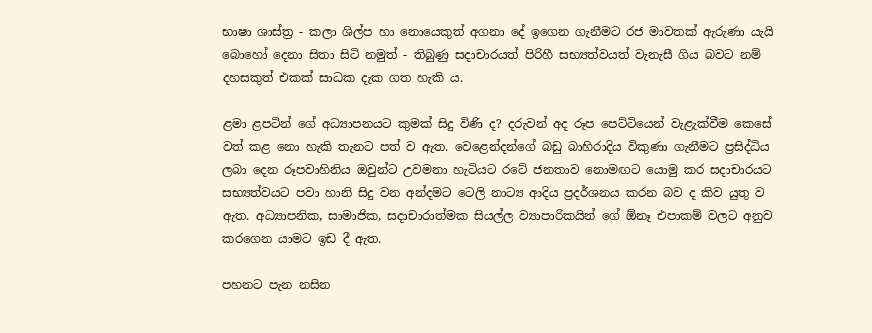භාෂා ශාස්ත්‍ර - කලා ශිල්ප හා නොයෙකුත් අගනා දේ ඉගෙන ගැනීමට රජ මාවතක් ඇරුණා යැයි බොහෝ දෙනා සිතා සිටි නමුත් - තිබුණු සදාචාරයත් පිරිහී සභ්‍යත්වයත් වැනැසී ගිය බවට නම් දහසකුත් එකක් සාධක දැක ගත හැකි ය.

ළමා ළපටින් ගේ අධ්‍යාපනයට කුමක් සිදු විණි ද? දරුවන් අද රූප පෙට්ටියෙන් වැළැක්වීම කෙසේ වත් කළ නො හැකි තැනට පත් ව ඇත. වෙළෙන්දන්ගේ බඩු බාහිරාදිය විකුණා ගැනීමට ප්‍රසිද්ධිය ලබා දෙන රූපවාහිනිය ඔවුන්ට උවමනා හැටියට රටේ ජනතාව නොමඟට යොමු කර සදාචාරයට සභ්‍යත්වයට පවා හානි සිදු වන අන්දමට ටෙලි නාට්‍ය ආදිය ප්‍රදර්ශනය කරන බව ද කිව යුතු ව ඇත. අධ්‍යාපනික, සාමාජික, සදාචාරාත්මක සියල්ල ව්‍යාපාරිකයින් ගේ ඕනෑ එපාකම් වලට අනුව කරගෙන යාමට ඉඩ දී ඇත.

පහනට පැන නසින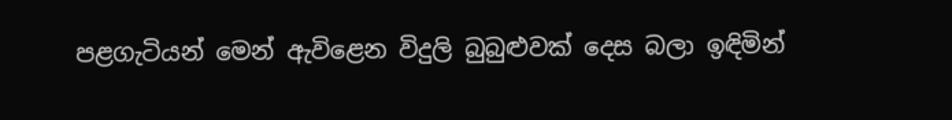පළගැටියන් මෙන් ඇවිළෙන විදුලි බුබුළුවක් දෙස බලා ඉඳිමින්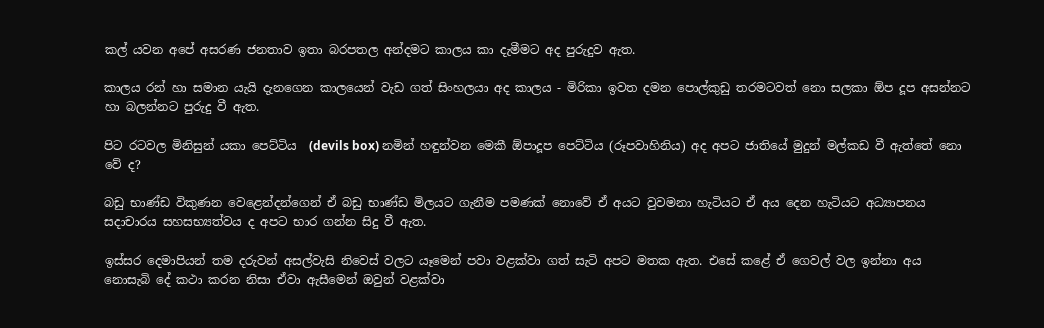කල් යවන අපේ අසරණ ජනතාව ඉතා බරපතල අන්දමට කාලය කා දැමීමට අද පුරුදුව ඇත.

කාලය රන් හා සමාන යැයි දැනගෙන කාලයෙන් වැඩ ගත් සිංහලයා අද කාලය - මිරිකා ඉවත දමන පොල්කුඩු තරමටවත් නො සලකා ඕප දූප අසන්නට හා බලන්නට පුරුදු වී ඇත.

පිට රටවල මිනිසුන් යකා පෙට්ටිය  (devils box) නමින් හඳුන්වන මෙකී ඕපාදූප පෙට්ටිය (රූපවාහිනිය) අද අපට ජාතියේ මුදුන් මල්කඩ වී ඇත්තේ නො වේ ද?

බඩු භාණ්ඩ විකුණන වෙළෙන්දන්ගෙන් ඒ බඩු භාණ්ඩ මිලයට ගැනීම පමණක් නොවේ ඒ අයට වුවමනා හැටියට ඒ අය දෙන හැටියට අධ්‍යාපනය සදාචාරය සහසභ්‍යත්වය ද අපට භාර ගන්න සිදු වී ඇත.

ඉස්සර දෙමාපියන් තම දරුවන් අසල්වැසි නිවෙස් වලට යෑමෙන් පවා වළක්වා ගත් සැටි අපට මතක ඇත. එසේ කළේ ඒ ගෙවල් වල ඉන්නා අය නොසැබි දේ කථා කරන නිසා ඒවා ඇසීමෙන් ඔවුන් වළක්වා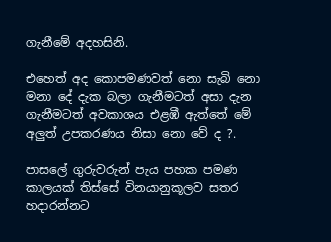ගැනීමේ අදහසිනි.

එහෙත් අද කොපමණවත් නො සැබි නො මනා දේ දැක බලා ගැනීමටත් අසා දැන ගැනීමටත් අවකාශය එළඹී ඇත්තේ මේ අලුත් උපකරණය නිසා නො වේ ද ?.

පාසලේ ගුරුවරුන් පැය පහක පමණ කාලයක් තිස්සේ විනයානුකූලව සතර හදාරන්නට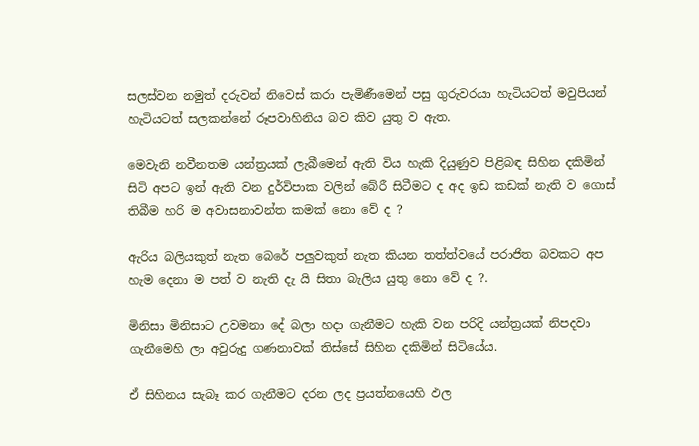සලස්වන නමුත් දරුවන් නිවෙස් කරා පැමිණීමෙන් පසු ගුරුවරයා හැටියටත් මවුපියන් හැටියටත් සලකන්නේ රූපවාහිනිය බව කිව යුතු ව ඇත.

මෙවැනි නවීනතම යන්ත්‍රයක් ලැබීමෙන් ඇති විය හැකි දියුණුව පිළිබඳ සිහින දකිමින් සිටි අපට ඉන් ඇති වන දුර්විපාක වලින් බේරී සිටීමට ද අද ඉඩ කඩක් නැති ව ගොස් තිබීම හරි ම අවාසනාවන්ත කමක් නො වේ ද ?

ඇරිය බලියකුත් නැත බෙරේ පලුවකුත් නැත කියන තත්ත්වයේ පරාජිත බවකට අප හැම දෙනා ම පත් ව නැති දැ යි සිතා බැලිය යුතු නො වේ ද ?.

මිනිසා මිනිසාට උවමනා දේ බලා හදා ගැනීමට හැකි වන පරිදි යන්ත්‍රයක් නිපදවා ගැනීමෙහි ලා අවුරුදු ගණනාවක් තිස්සේ සිහින දකිමින් සිටියේය.

ඒ සිහිනය සැබෑ කර ගැනීමට දරන ලද ප්‍රයත්නයෙහි ඵල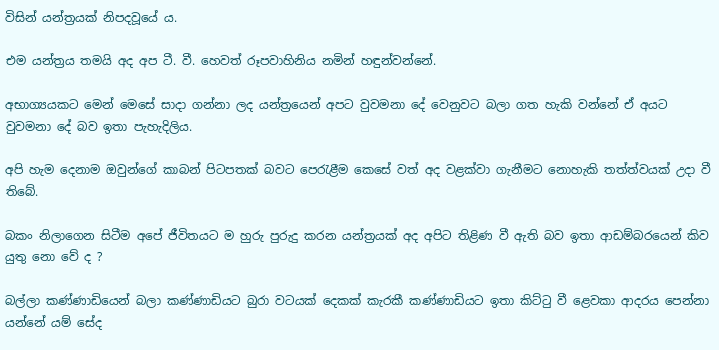විසින් යන්ත්‍රයක් නිපදවූයේ ය.

එම යන්ත්‍රය තමයි අද අප ටී. වී. හෙවත් රූපවාහිනිය නමින් හඳුන්වන්නේ.

අභාග්‍යයකට මෙන් මෙසේ සාදා ගන්නා ලද යන්ත්‍රයෙන් අපට වුවමනා දේ වෙනුවට බලා ගත හැකි වන්නේ ඒ අයට වුවමනා දේ බව ඉතා පැහැදිලිය.

අපි හැම දෙනාම ඔවුන්ගේ කාබන් පිටපතක් බවට පෙරැළීම කෙසේ වත් අද වළක්වා ගැනීමට නොහැකි තත්ත්වයක් උදා වී තිබේ.

බකං නිලාගෙන සිටීම අපේ ජීවිතයට ම හුරු පුරුදු කරන යන්ත්‍රයක් අද අපිට තිළිණ වී ඇති බව ඉතා ආඩම්බරයෙන් කිව යුතු නො වේ ද ?

බල්ලා කණ්ණාඩියෙන් බලා කණ්ණාඩියට බුරා වටයක් දෙකක් කැරකී කණ්ණාඩියට ඉතා කිට්ටු වී ළෙවකා ආදරය පෙන්නා යන්නේ යම් සේද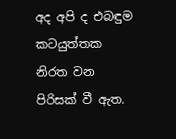අද අපි ද එබඳුම කටයුත්තක නිරත වන පිරිසක් වී ඇත.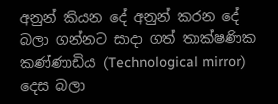අනුන් කියන දේ අනුන් කරන දේ බලා ගන්නට සාදා ගත් තාක්ෂණික කණ්ණාඩිය (Technological mirror)  දෙස බලා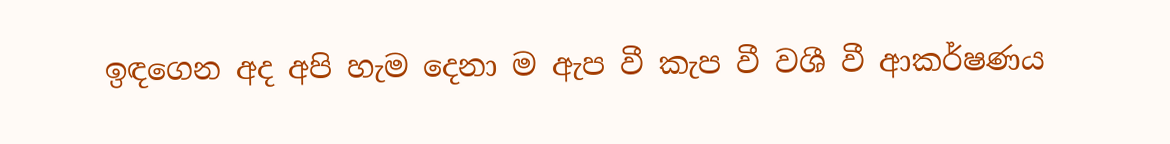ඉඳගෙන අද අපි හැම දෙනා ම ඇප වී කැප වී වශී වී ආකර්ෂණය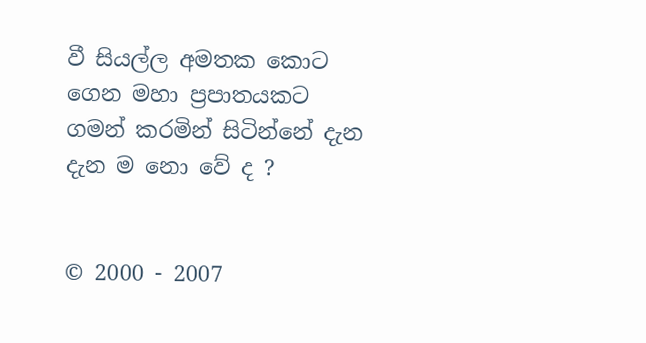වී සියල්ල අමතක කොට ගෙන මහා ප්‍රපාතයකට ගමන් කරමින් සිටින්නේ දැන දැන ම නො වේ ද ?


© 2000 - 2007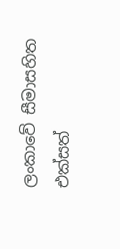ලංකාවේ සීමාසහිත එක්සත්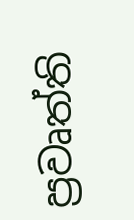ප්‍රවෘත්ති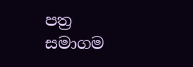පත්‍ර සමාගම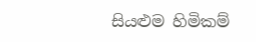සියළුම හිමිකම්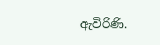ඇවිරිණි.